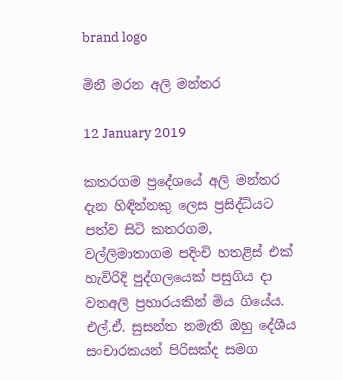brand logo

මිනී මරන අලි මන්තර

12 January 2019

කතරගම ප්‍රදේශයේ අලි මන්තර දැන හිඳින්නකු ලෙස ප්‍රසිද්ධියට පත්ව සිටි කතරගම, වල්ලිමාතාගම පදිංචි හතළිස් එක් හැවිරිදි පුද්ගලයෙක් පසුගිය දා වනඅලි ප්‍රහාරයකින් මිය ගියේය. එල්.ඒ. සුසන්ත නමැති ඔහු දේශීය සංචාරකයන් පිරිසක්ද සමග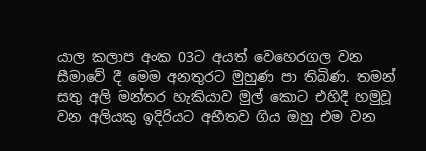යාල කලාප අංක 03ට අයත් වෙහෙරගල වන සීමාවේ දී මෙම අනතුරට මුහුණ පා තිබිණ. තමන් සතු අලි මන්තර හැකියාව මුල් කොට එහිදී හමුවූ වන අලියකු ඉදිරියට අභීතව ගිය ඔහු එම වන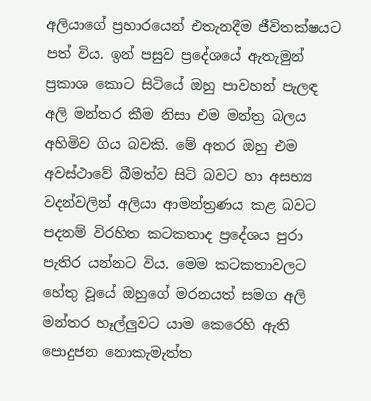අලියාගේ ප්‍රහාරයෙන් එතැනදීම ජීවිතක්ෂයට පත් විය. ඉන් පසුව ප්‍රදේශයේ ඇතැමුන් ප්‍රකාශ කොට සිටියේ ඔහු පාවහන් පැලඳ අලි මන්තර කීම නිසා එම මන්ත්‍ර බලය අහිමිව ගිය බවකි. මේ අතර ඔහු එම අවස්ථාවේ බීමත්ව සිටි බවට හා අසභ්‍ය වදන්වලින් අලියා ආමන්ත්‍රණය කළ බවට පදනම් විරහිත කටකතාද ප්‍රදේශය පුරා පැතිර යන්නට විය. මෙම කටකතාවලට හේතු වූයේ ඔහුගේ මරනයත් සමග අලි මන්තර හෑල්ලුවට යාම කෙරෙහි ඇති පොදුජන නොකැමැත්ත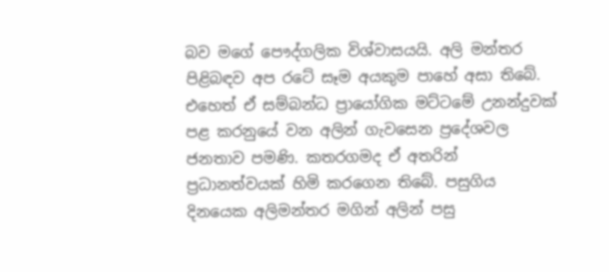බව මගේ පෞද්ගලික විශ්වාසයයි. අලි මන්තර පිළිබඳව අප රටේ සෑම අයකුම පාහේ අසා තිබේ. එහෙත් ඒ සම්බන්ධ ප්‍රායෝගික මට්ටමේ උනන්දුවක් පළ කරනුයේ වන අලින් ගැවසෙන ප්‍රදේශවල ජනතාව පමණි. කතරගමද ඒ අතරින් ප්‍රධානත්වයක් හිමි කරගෙන තිබේ. පසුගිය දිනයෙක අලිමන්තර මගින් අලින් පසු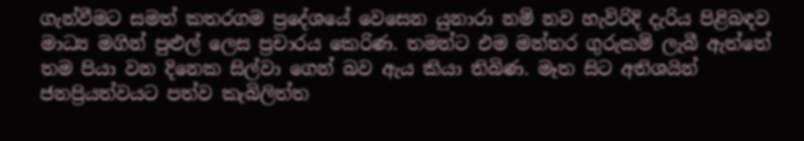ගැන්වීමට සමත් කතරගම ප්‍රදේශයේ වෙසෙන යුනාරා නම් නව හැවිරිදි දැරිය පිළිබඳව මාධ්‍ය මගින් පුළුල් ලෙස ප්‍රචාරය කෙරිණ. තමන්ට එම මන්තර ගුරුකම් ලැබී ඇත්තේ තම පියා වන දිනෙක සිල්වා ගෙන් බව ඇය කියා තිබිණ. මෑත සිට අතිශයින් ජනප්‍රියත්වයට පත්ව කැබිලිත්ත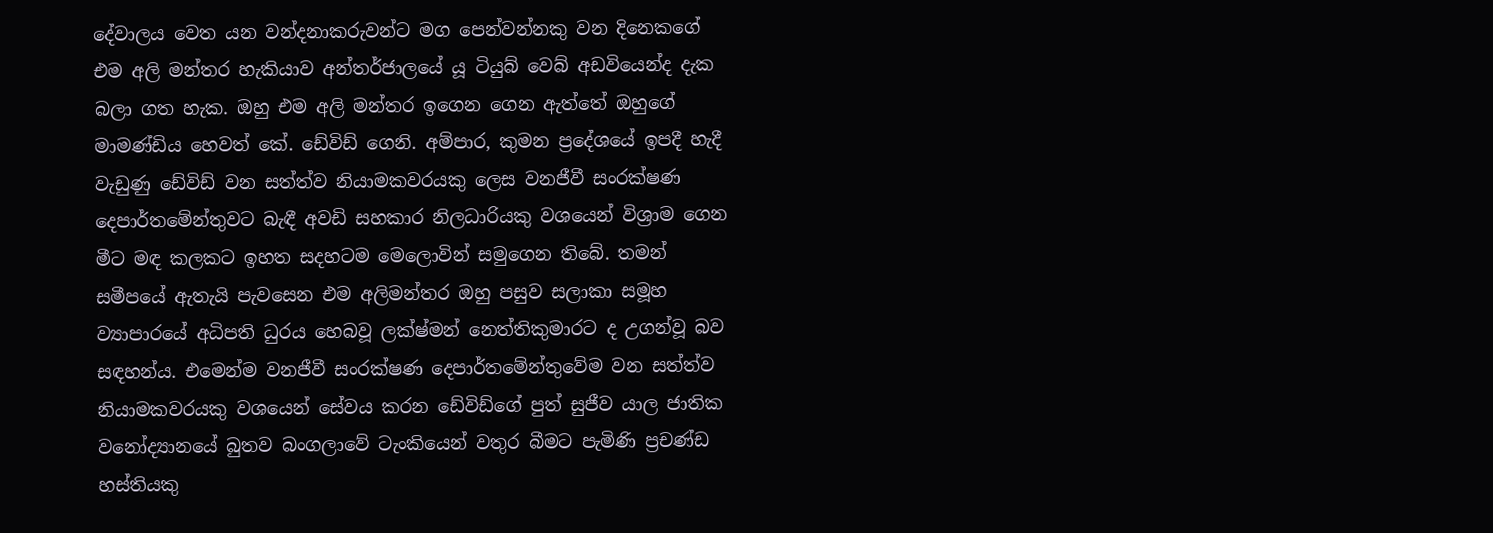දේවාලය වෙත යන වන්දනාකරුවන්ට මග පෙන්වන්නකු වන දිනෙකගේ එම අලි මන්තර හැකියාව අන්තර්ජාලයේ යූ ටියුබ් වෙබ් අඩවියෙන්ද දැක බලා ගත හැක. ඔහු එම අලි මන්තර ඉගෙන ගෙන ඇත්තේ ඔහුගේ මාමණ්ඩිය හෙවත් කේ. ඩේවිඩ් ගෙනි. අම්පාර, කුමන ප්‍රදේශයේ ඉපදී හැදී වැඩුණු ඩේවිඩ් වන සත්ත්ව නියාමකවරයකු ලෙස වනජීවී සංරක්ෂණ දෙපාර්තමේන්තුවට බැඳී අවඩි සහකාර නිලධාරියකු වශයෙන් විශ්‍රාම ගෙන මීට මඳ කලකට ඉහත සදහටම මෙලොවින් සමුගෙන තිබේ. තමන් සමීපයේ ඇතැයි පැවසෙන එම අලිමන්තර ඔහු පසුව සලාකා සමූහ ව්‍යාපාරයේ අධිපති ධුරය හෙබවූ ලක්ෂ්මන් නෙත්තිකුමාරට ද උගන්වූ බව සඳහන්ය. එමෙන්ම වනජීවී සංරක්ෂණ දෙපාර්තමේන්තුවේම වන සත්ත්ව නියාමකවරයකු වශයෙන් සේවය කරන ඩේවිඩ්ගේ පුත් සුජීව යාල ජාතික වනෝද්‍යානයේ බුතව බංගලාවේ ටැංකියෙන් වතුර බීමට පැමිණි ප්‍රචණ්ඩ හස්තියකු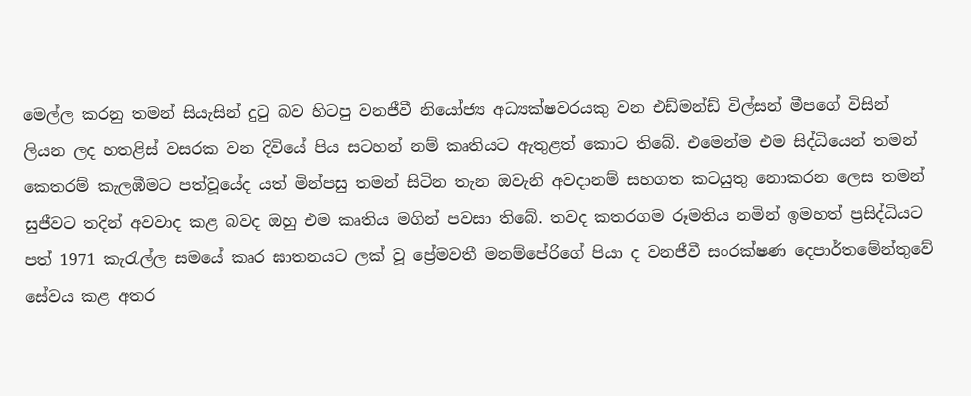මෙල්ල කරනු තමන් සියැසින් දුටු බව හිටපු වනජීවී නියෝජ්‍ය අධ්‍යක්ෂවරයකු වන එඩ්මන්ඩ් විල්සන් මීපගේ විසින් ලියන ලද හතළිස් වසරක වන දිවියේ පිය සටහන් නම් කෘතියට ඇතුළත් කොට තිබේ. එමෙන්ම එම සිද්ධියෙන් තමන් කෙතරම් කැලඹීමට පත්වූයේද යත් මින්පසු තමන් සිටින තැන ඔවැනි අවදානම් සහගත කටයුතු නොකරන ලෙස තමන් සුජීවට තදින් අවවාද කළ බවද ඔහු එම කෘතිය මගින් පවසා තිබේ. තවද කතරගම රූමතිය නමින් ඉමහත් ප්‍රසිද්ධියට පත් 1971 කැරැල්ල සමයේ කෘර ඝාතනයට ලක් වූ ප්‍රේමවතී මනම්පේරිගේ පියා ද වනජීවී සංරක්ෂණ දෙපාර්තමේන්තුවේ සේවය කළ අතර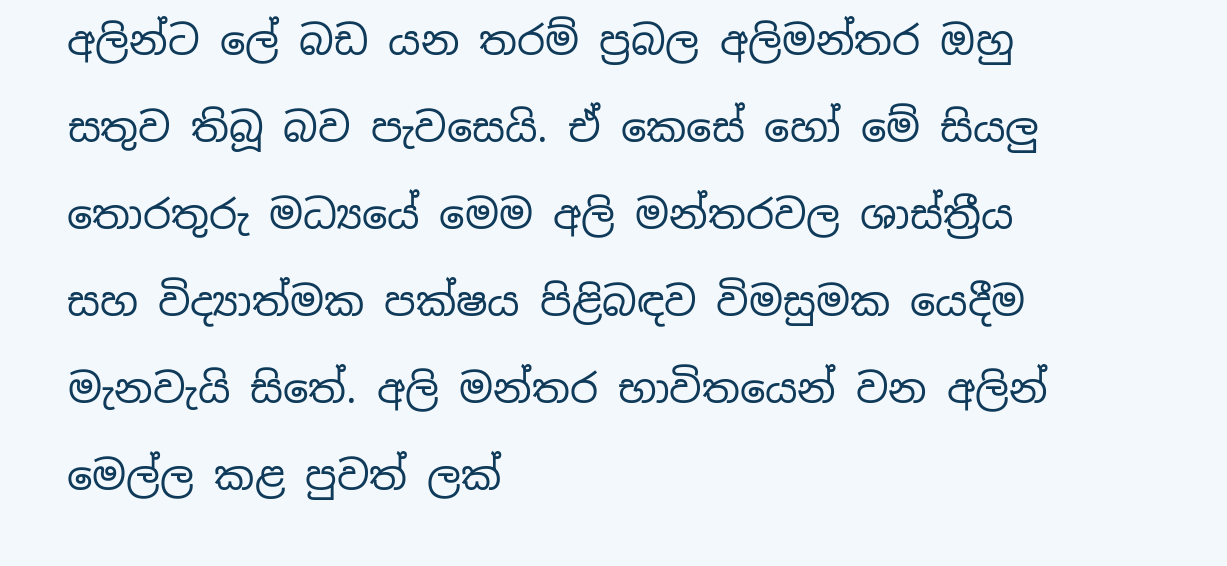අලින්ට ලේ බඩ යන තරම් ප්‍රබල අලිමන්තර ඔහු සතුව තිබූ බව පැවසෙයි. ඒ කෙසේ හෝ මේ සියලු තොරතුරු මධ්‍යයේ මෙම අලි මන්තරවල ශාස්ත්‍රීය සහ විද්‍යාත්මක පක්ෂය පිළිබඳව විමසුමක යෙදීම මැනවැයි සිතේ. අලි මන්තර භාවිතයෙන් වන අලින් මෙල්ල කළ පුවත් ලක්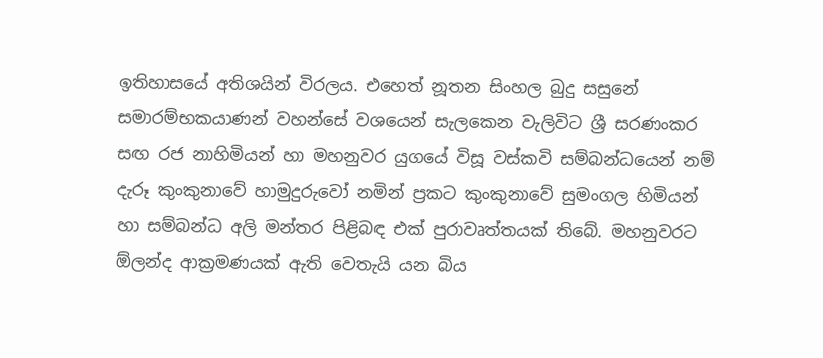ඉතිහාසයේ අතිශයින් විරලය. එහෙත් නූතන සිංහල බුදු සසුනේ සමාරම්භකයාණන් වහන්සේ වශයෙන් සැලකෙන වැලිවිට ශ්‍රී සරණංකර සඟ රජ නාහිමියන් හා මහනුවර යුගයේ විසූ වස්කවි සම්බන්ධයෙන් නම් දැරූ කුංකුනාවේ හාමුදුරුවෝ නමින් ප්‍රකට කුංකුනාවේ සුමංගල හිමියන් හා සම්බන්ධ අලි මන්තර පිළිබඳ එක් පුරාවෘත්තයක් තිබේ. මහනුවරට ඕලන්ද ආක්‍රමණයක් ඇති වෙතැයි යන බිය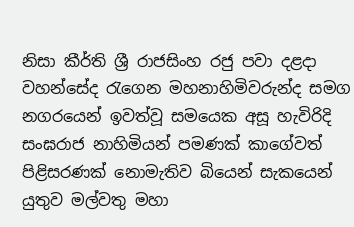නිසා කීර්ති ශ්‍රී රාජසිංහ රජු පවා දළදා වහන්සේද රැගෙන මහනාහිමිවරුන්ද සමග නගරයෙන් ඉවත්වූ සමයෙක අසූ හැවිරිදි සංඝරාජ නාහිමියන් පමණක් කාගේවත් පිළිසරණක් නොමැතිව බියෙන් සැකයෙන් යුතුව මල්වතු මහා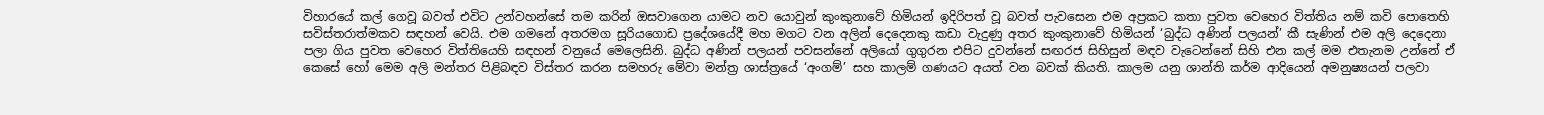විහාරයේ කල් ගෙවූ බවත් එවිට උන්වහන්සේ තම කරින් ඔසවාගෙන යාමට නව යොවුන් කුංකුනාවේ හිමියන් ඉදිරිපත් වූ බවත් පැවසෙන එම අප්‍රකට කතා පුවත වෙහෙර විත්තිය නම් කවි පොතෙහි සවිස්තරාත්මකව සඳහන් වෙයි. එම ගමනේ අතරමග සූරියගොඩ ප්‍රදේශයේදී මහ මගට වන අලින් දෙදෙනකු කඩා වැදුණු අතර කුංකුනාවේ හිමියන් ‘බුද්ධ අණින් පලයන්’ කී සැණින් එම අලි දෙදෙනා පලා ගිය පුවත වෙහෙර විත්තියෙහි සඳහන් වනුයේ මෙලෙසිනි. බුද්ධ අණින් පලයන් පවසන්නේ අලියෝ ගුගුරන එපිට දුවන්නේ සඟරජ සිහිසුන් මඳව වැටෙන්නේ සිහි එන කල් මම එතැනම උන්නේ ඒ කෙසේ හෝ මෙම අලි මන්තර පිළිබඳව විස්තර කරන සමහරු මේවා මන්ත්‍ර ශාස්ත්‍රයේ ‘අංගම්’ සහ කාලම් ගණයට අයත් වන බවක් කියති. කාලම යනු ශාන්ති කර්ම ආදියෙන් අමනුෂ්‍යයන් පලවා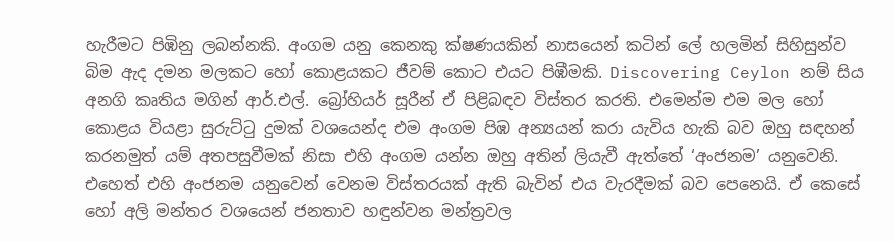හැරීමට පිඹිනු ලබන්නකි. අංගම යනු කෙනකු ක්ෂණයකින් නාසයෙන් කටින් ලේ හලමින් සිහිසුන්ව බිම ඇද දමන මලකට හෝ කොළයකට ජීවම් කොට එයට පිඹීමකි. Discovering Ceylon නම් සිය අනගි කෘතිය මගින් ආර්.එල්. බ්‍රෝහියර් සූරීන් ඒ පිළිබඳව විස්තර කරති. එමෙන්ම එම මල හෝ කොළය වියළා සුරුට්ටු දුමක් වශයෙන්ද එම අංගම පිඹ අන්‍යයන් කරා යැවිය හැකි බව ඔහු සඳහන් කරනමුත් යම් අතපසුවීමක් නිසා එහි අංගම යන්න ඔහු අතින් ලියැවී ඇත්තේ ‘අංජනම’ යනුවෙනි. එහෙත් එහි අංජනම යනුවෙන් වෙනම විස්තරයක් ඇති බැවින් එය වැරදීමක් බව පෙනෙයි. ඒ කෙසේ හෝ අලි මන්තර වශයෙන් ජනතාව හඳුන්වන මන්ත්‍රවල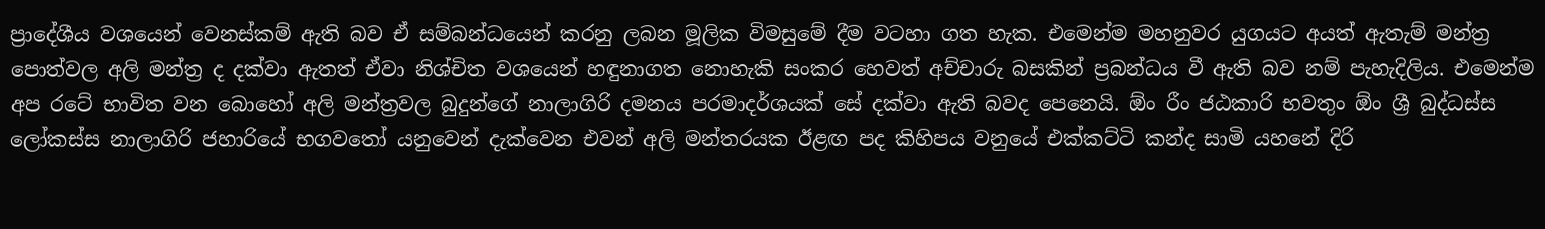ප්‍රාදේශීය වශයෙන් වෙනස්කම් ඇති බව ඒ සම්බන්ධයෙන් කරනු ලබන මූලික විමසුමේ දීම වටහා ගත හැක. එමෙන්ම මහනුවර යුගයට අයත් ඇතැම් මන්ත්‍ර පොත්වල අලි මන්ත්‍ර ද දක්වා ඇතත් ඒවා නිශ්චිත වශයෙන් හඳුනාගත නොහැකි සංකර හෙවත් අච්චාරු බසකින් ප්‍රබන්ධය වී ඇති බව නම් පැහැදිලිය. එමෙන්ම අප රටේ භාවිත වන බොහෝ අලි මන්ත්‍රවල බුදුන්ගේ නාලාගිරි දමනය පරමාදර්ශයක් සේ දක්වා ඇති බවද පෙනෙයි. ඕං රීං ජඨකාරි භවතුං ඕං ශ්‍රී බුද්ධස්ස ලෝකස්ස නාලාගිරි ජහාරියේ භගවතෝ යනුවෙන් දැක්වෙන එවන් අලි මන්තරයක ඊළඟ පද කිහිපය වනුයේ එක්කට්ටි කන්ද සාමි යහනේ දිරි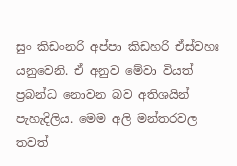සුං කිඩංනරි අප්පා කිඩහරි ඒස්වහඃ යනුවෙනි. ඒ අනුව මේවා වියත් ප්‍රබන්ධ නොවන බව අතිශයින් පැහැදිලිය. මෙම අලි මන්තරවල තවත්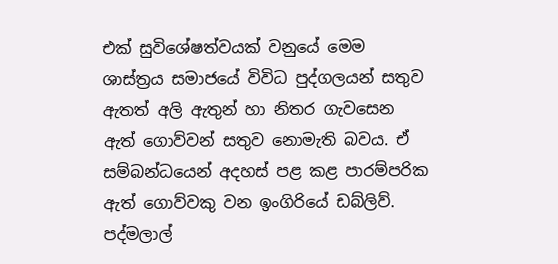එක් සුවිශේෂත්වයක් වනුයේ මෙම ශාස්ත්‍රය සමාජයේ විවිධ පුද්ගලයන් සතුව ඇතත් අලි ඇතුන් හා නිතර ගැවසෙන ඇත් ගොව්වන් සතුව නොමැති බවය. ඒ සම්බන්ධයෙන් අදහස් පළ කළ පාරම්පරික ඇත් ගොව්වකු වන ඉංගිරියේ ඩබ්ලිව්. පද්මලාල්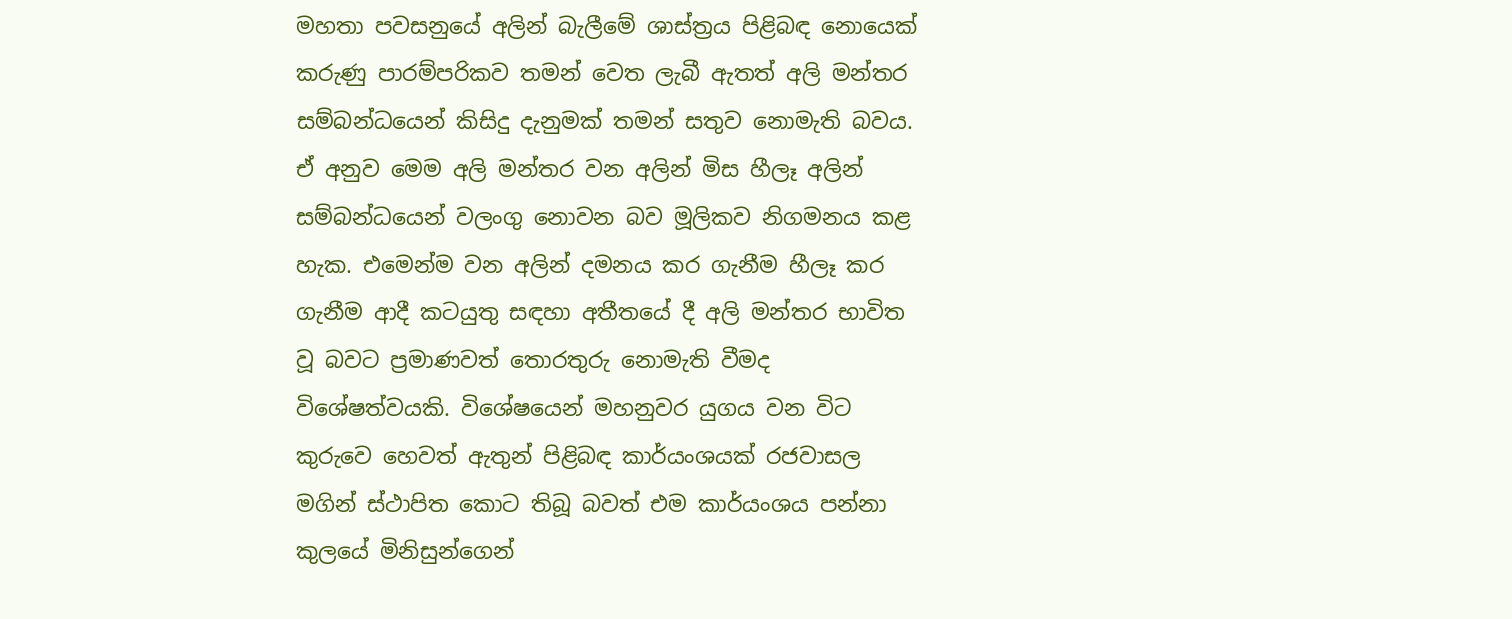මහතා පවසනුයේ අලින් බැලීමේ ශාස්ත්‍රය පිළිබඳ නොයෙක් කරුණු පාරම්පරිකව තමන් වෙත ලැබී ඇතත් අලි මන්තර සම්බන්ධයෙන් කිසිදු දැනුමක් තමන් සතුව නොමැති බවය. ඒ අනුව මෙම අලි මන්තර වන අලින් මිස හීලෑ අලින් සම්බන්ධයෙන් වලංගු නොවන බව මූලිකව නිගමනය කළ හැක. එමෙන්ම වන අලින් දමනය කර ගැනීම හීලෑ කර ගැනීම ආදී කටයුතු සඳහා අතීතයේ දී අලි මන්තර භාවිත වූ බවට ප්‍රමාණවත් තොරතුරු නොමැති වීමද විශේෂත්වයකි. විශේෂයෙන් මහනුවර යුගය වන විට කුරුවෙ හෙවත් ඇතුන් පිළිබඳ කාර්යංශයක් රජවාසල මගින් ස්ථාපිත කොට තිබූ බවත් එම කාර්යංශය පන්නා කුලයේ මිනිසුන්ගෙන්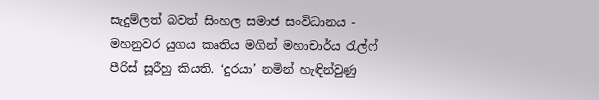සැදුම්ලත් බවත් සිංහල සමාජ සංවිධානය - මහනුවර යුගය කෘතිය මගින් මහාචාර්ය රැල්ෆ් පීරිස් සූරීහු කියති. ‘දුරයා’ නමින් හැඳින්වුණු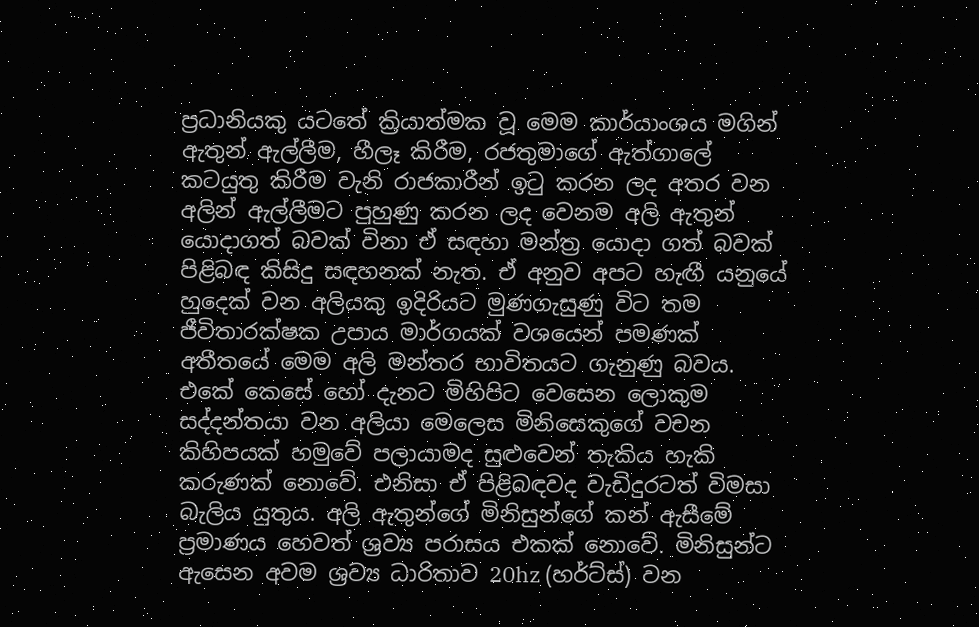ප්‍රධානියකු යටතේ ක්‍රියාත්මක වූ මෙම කාර්යාංශය මගින් ඇතුන් ඇල්ලීම, හීලෑ කිරීම, රජතුමාගේ ඇත්ගාලේ කටයුතු කිරීම වැනි රාජකාරීන් ඉටු කරන ලද අතර වන අලින් ඇල්ලීමට පුහුණු කරන ලද වෙනම අලි ඇතුන් යොදාගත් බවක් විනා ඒ සඳහා මන්ත්‍ර යොදා ගත් බවක් පිළිබඳ කිසිදු සඳහනක් නැත. ඒ අනුව අපට හැඟී යනුයේ හුදෙක් වන අලියකු ඉදිරියට මුණගැසුණු විට තම ජීවිතාරක්ෂක උපාය මාර්ගයක් වශයෙන් පමණක් අතීතයේ මෙම අලි මන්තර භාවිතයට ගැනුණු බවය. එකේ කෙසේ හෝ දැනට මිහිපිට වෙසෙන ලොකුම සද්දන්තයා වන අලියා මෙලෙස මිනිසෙකුගේ වචන කිහිපයක් හමුවේ පලායාමද සුළුවෙන් තැකිය හැකි කරුණක් නොවේ. එනිසා ඒ පිළිබඳවද වැඩිදුරටත් විමසා බැලිය යුතුය. අලි ඇතුන්ගේ මිනිසුන්ගේ කන් ඇසීමේ ප්‍රමාණය හෙවත් ශ්‍රව්‍ය පරාසය එකක් නොවේ. මිනිසුන්ට ඇසෙන අවම ශ්‍රව්‍ය ධාරිතාව 20hz (හර්ට්ස්) වන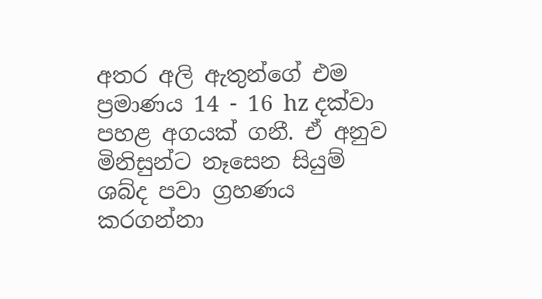අතර අලි ඇතුන්ගේ එම ප්‍රමාණය 14 - 16 hz දක්වා පහළ අගයක් ගනී. ඒ අනුව මිනිසුන්ට නෑසෙන සියුම් ශබ්ද පවා ග්‍රහණය කරගන්නා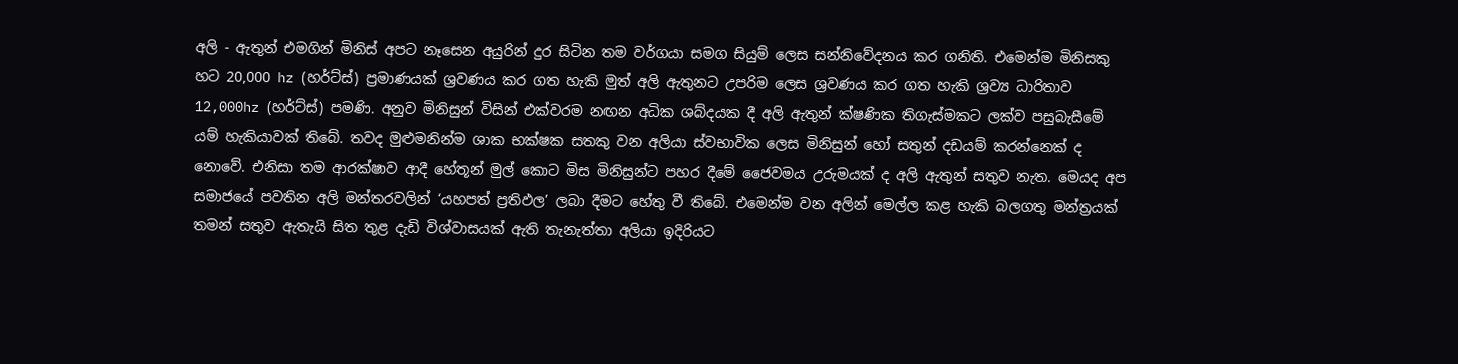අලි - ඇතුන් එමගින් මිනිස් අපට නෑසෙන අයුරින් දුර සිටින තම වර්ගයා සමග සියුම් ලෙස සන්නිවේදනය කර ගනිති. එමෙන්ම මිනිසකු හට 20,000 hz (හර්ට්ස්) ප්‍රමාණයක් ශ්‍රවණය කර ගත හැකි මුත් අලි ඇතුනට උපරිම ලෙස ශ්‍රවණය කර ගත හැකි ශ්‍රව්‍ය ධාරිතාව 12,000hz (හර්ට්ස්) පමණි. අනුව මිනිසුන් විසින් එක්වරම නඟන අධික ශබ්දයක දී අලි ඇතුන් ක්ෂණික තිගැස්මකට ලක්ව පසුබැසීමේ යම් හැකියාවක් තිබේ. තවද මුළුමනින්ම ශාක භක්ෂක සතකු වන අලියා ස්වභාවික ලෙස මිනිසුන් හෝ සතුන් දඩයම් කරන්නෙක් ද නොවේ. එනිසා තම ආරක්ෂාව ආදී හේතූන් මුල් කොට මිස මිනිසුන්ට පහර දීමේ ජෛවමය උරුමයක් ද අලි ඇතුන් සතුව නැත. මෙයද අප සමාජයේ පවතින අලි මන්තරවලින් ‘යහපත් ප්‍රතිඵල’ ලබා දීමට හේතු වී තිබේ. එමෙන්ම වන අලින් මෙල්ල කළ හැකි බලගතු මන්ත්‍රයක් තමන් සතුව ඇතැයි සිත තුළ දැඩි විශ්වාසයක් ඇති තැනැත්තා අලියා ඉදිරියට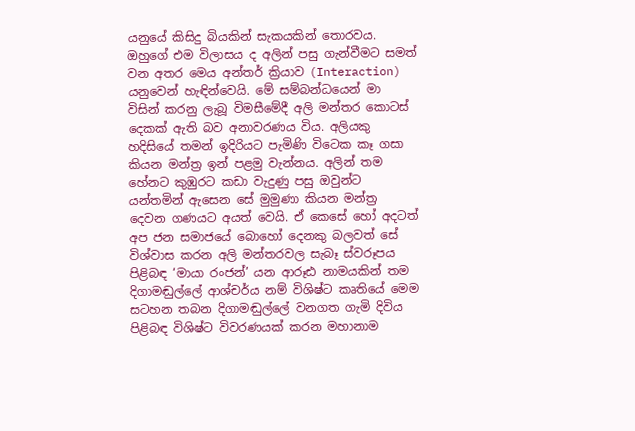යනුයේ කිසිදු බියකින් සැකයකින් තොරවය. ඔහුගේ එම විලාසය ද අලින් පසු ගැන්වීමට සමත් වන අතර මෙය අන්තර් ක්‍රියාව (Interaction) යනුවෙන් හැඳින්වෙයි. මේ සම්බන්ධයෙන් මා විසින් කරනු ලැබූ විමසීමේදී අලි මන්තර කොටස් දෙකක් ඇති බව අනාවරණය විය. අලියකු හදිසියේ තමන් ඉදිරියට පැමිණි විටෙක කෑ ගසා කියන මන්ත්‍ර ඉන් පළමු වැන්නය. අලින් තම හේනට කුඹුරට කඩා වැදුණු පසු ඔවුන්ට යන්තමින් ඇසෙන සේ මුමුණා කියන මන්ත්‍ර දෙවන ගණයට අයත් වෙයි. ඒ කෙසේ හෝ අදටත් අප ජන සමාජයේ බොහෝ දෙනකු බලවත් සේ විශ්වාස කරන අලි මන්තරවල සැබෑ ස්වරූපය පිළිබඳ ‘මායා රංජන්’ යන ආරූඪ නාමයකින් තම දිගාමඬුල්ලේ ආශ්චර්ය නම් විශිෂ්ට කෘතියේ මෙම සටහන තබන දිගාමඬුල්ලේ වනගත ගැමි දිවිය පිළිබඳ විශිෂ්ට විවරණයක් කරන මහානාම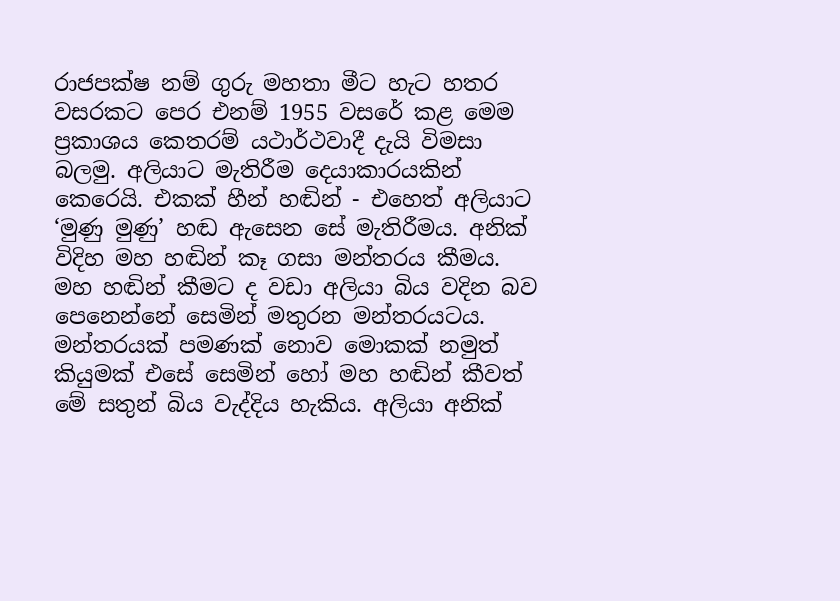රාජපක්ෂ නම් ගුරු මහතා මීට හැට හතර වසරකට පෙර එනම් 1955 වසරේ කළ මෙම ප්‍රකාශය කෙතරම් යථාර්ථවාදී දැයි විමසා බලමු. අලියාට මැතිරීම දෙයාකාරයකින් කෙරෙයි. එකක් හීන් හඬින් - එහෙත් අලියාට ‘මුණු මුණු’ හඬ ඇසෙන සේ මැතිරීමය. අනික් විදිහ මහ හඬින් කෑ ගසා මන්තරය කීමය. මහ හඬින් කීමට ද වඩා අලියා බිය වදින බව පෙනෙන්නේ සෙමින් මතුරන මන්තරයටය. මන්තරයක් පමණක් නොව මොකක් නමුත් කියුමක් එසේ සෙමින් හෝ මහ හඬින් කීවත් මේ සතුන් බිය වැද්දිය හැකිය. අලියා අනික්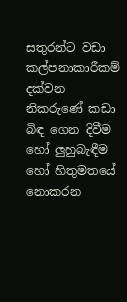සතුරන්ට වඩා කල්පනාකාරීකම් දක්වන නිකරුණේ කඩා බිඳ ගෙන දිවීම හෝ ලුහුබැඳීම හෝ හිතුමතයේ නොකරන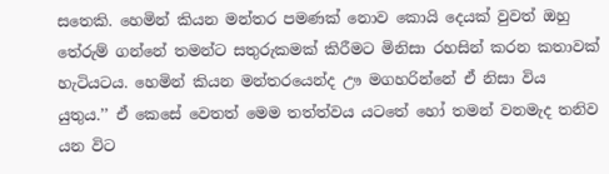සතෙකි. හෙමින් කියන මන්තර පමණක් නොව කොයි දෙයක් වුවත් ඔහු තේරුම් ගන්නේ තමන්ට සතුරුකමක් කිරීමට මිනිසා රහසින් කරන කතාවක් හැටියටය. හෙමින් කියන මන්තරයෙන්ද ඌ මගහරින්නේ ඒ නිසා විය යුතුය.’’ ඒ කෙසේ වෙතත් මෙම තත්ත්වය යටතේ හෝ තමන් වනමැද තනිව යන විට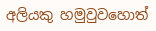අලියකු හමුවුවහොත්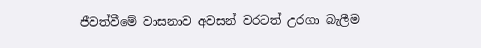ජීවත්වීමේ වාසනාව අවසන් වරටත් උරගා බැලීම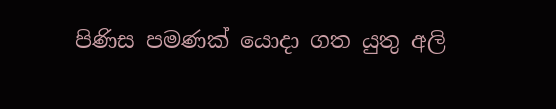පිණිස පමණක් යොදා ගත යුතු අලි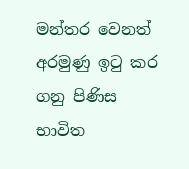මන්තර වෙනත් අරමුණු ඉටු කර ගනු පිණිස භාවිත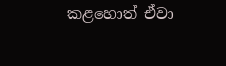කළහොත් ඒවා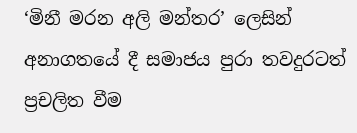‘මිනී මරන අලි මන්තර’ ලෙසින් අනාගතයේ දී සමාජය පුරා තවදුරටත් ප්‍රචලිත වීම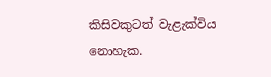කිසිවකුටත් වැළැක්විය නොහැක.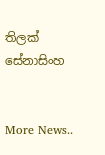තිලක් සේනාසිංහ


More News..